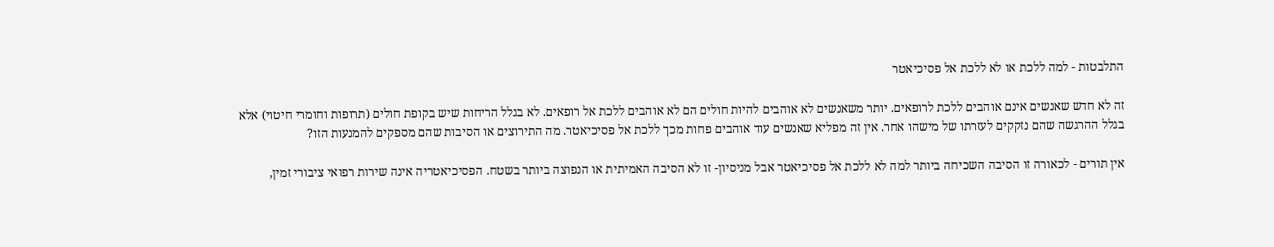התלבטות - למה ללכת או לא ללכת אל פסיכיאטר

זה לא חדש שאנשים אינם אוהבים ללכת לרופאים. יותר משאנשים לא אוהבים להיות חולים הם לא אוהבים ללכת אל רופאים. לא בגלל הריחות שיש בקופת חולים (תרופות וחומרי חיטוי) אלא בגלל ההרגשה שהם נזקקים לעזרתו של מישהו אחר. אין זה מפליא שאנשים עוד אוהבים פחות מכך ללכת אל פסיכיאטר. מה התירוצים או הסיבות שהם מספקים להמנעות הזו?

אין תורים - לכאורה זו הסיבה השכיחה ביותר למה לא ללכת אל פסיכיאטר אבל מניסיון- זו לא הסיבה האמיתית או הנפוצה ביותר בשטח. הפסיכיאטריה אינה שירות רפואי ציבורי זמין,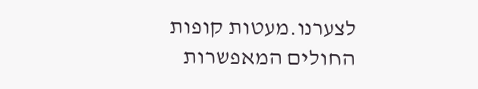לצערנו.מעטות קופות החולים המאפשרות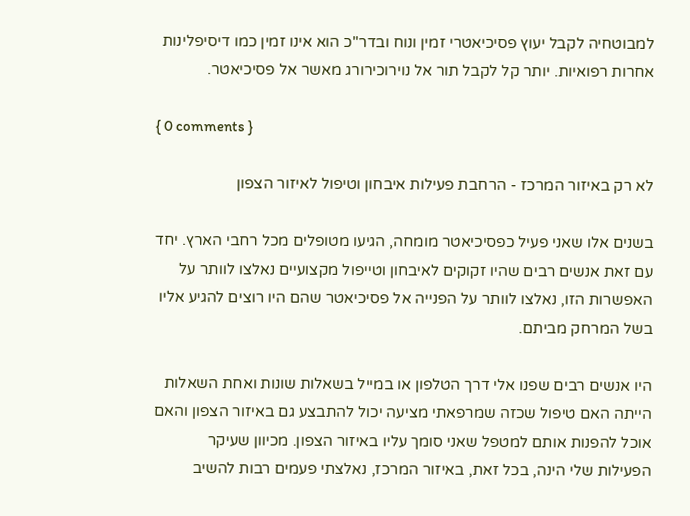למבוטחיה לקבל יעוץ פסיכיאטרי זמין ונוח ובדר"כ הוא אינו זמין כמו דיסיפלינות אחרות רפואיות. יותר קל לקבל תור אל נוירוכירורג מאשר אל פסיכיאטר.

{ 0 comments }

לא רק באיזור המרכז - הרחבת פעילות איבחון וטיפול לאיזור הצפון

בשנים אלו שאני פעיל כפסיכיאטר מומחה, הגיעו מטופלים מכל רחבי הארץ. יחד עם זאת אנשים רבים שהיו זקוקים לאיבחון וטייפול מקצועיים נאלצו לוותר על האפשרות הזו, נאלצו לוותר על הפנייה אל פסיכיאטר שהם היו רוצים להגיע אליו בשל המרחק מביתם.

היו אנשים רבים שפנו אלי דרך הטלפון או במייל בשאלות שונות ואחת השאלות הייתה האם טיפול שכזה שמרפאתי מציעה יכול להתבצע גם באיזור הצפון והאם אוכל להפנות אותם למטפל שאני סומך עליו באיזור הצפון. מכיוון שעיקר הפעילות שלי הינה, בכל זאת, באיזור המרכז, נאלצתי פעמים רבות להשיב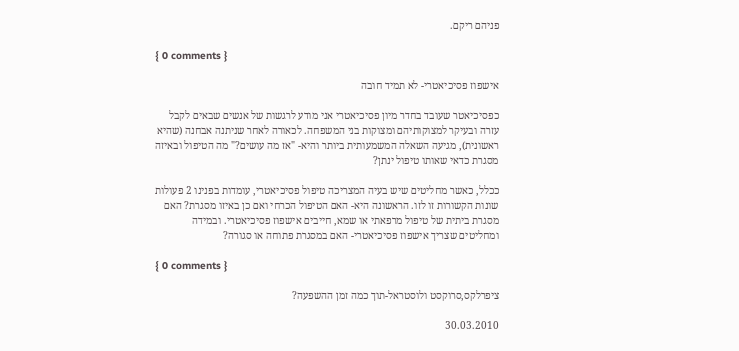פניהם ריקם.

{ 0 comments }

אישפוז פסיכיאטרי- לא תמיד חובה

כפסיכיאטר שעובד בחדר מיון פסיכיאטרי אני מודע לרגשות של אנשים שבאים לקבל עזרה ובעיקר למצוקותיהם ומצוקות בני המשפחה. לכאורה לאחר שניתנה אבחנה (שהיא ראשונית), מגיעה השאלה המשמעותית ביותר והיא- "אז מה עושים?" מה הטיפול ובאיזה מסגרת כדאי שאותו טיפול ינתן?

ככלל, כאשר מחליטים שיש בעיה המצריכה טיפול פסיכיאטרי, עומדות בפנינו 2 פעולות שונות הקשורות זו לזו. הראשונה היא- האם הטיפול הכרחי ואם כן באיזו מסגרת? האם מסגרת ביתית של טיפול מרפאתי או שמא, חייבים אישפוז פסיכיאטרי. ובמידה ומחליטים שצריך אישפוז פסיכיאטרי- האם במסגרת פתוחה או סגורה?

{ 0 comments }

ציפרלקס,סרוקסט ולוסטראל-תוך כמה זמן ההשפעה?

30.03.2010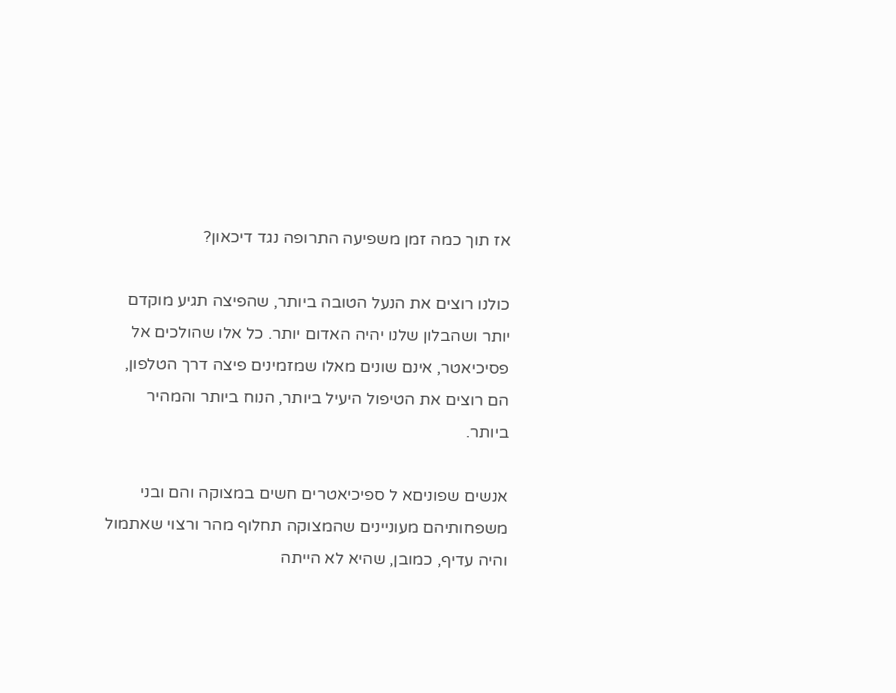אז תוך כמה זמן משפיעה התרופה נגד דיכאון?

כולנו רוצים את הנעל הטובה ביותר, שהפיצה תגיע מוקדם יותר ושהבלון שלנו יהיה האדום יותר. כל אלו שהולכים אל פסיכיאטר, אינם שונים מאלו שמזמינים פיצה דרך הטלפון, הם רוצים את הטיפול היעיל ביותר, הנוח ביותר והמהיר ביותר.

אנשים שפוניםא ל ספיכיאטרים חשים במצוקה והם ובני משפחותיהם מעוניינים שהמצוקה תחלוף מהר ורצוי שאתמול והיה עדיף, כמובן, שהיא לא הייתה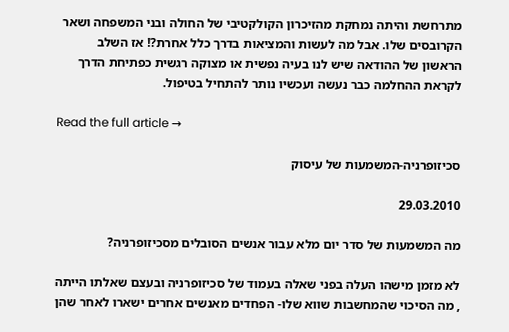מתרחשת והיתה נמחקת מהזיכרון הקולקטיבי של החולה ובני המשפחה ושאר הקרובסים שלו. אבל מה לעשות והמציאות בדרך כלל אחרת?! אז השלב הראשון של ההודאה שיש לנו בעיה נפשית או מצוקה רגשית כפתיחת הדרך לקראת ההחלמה כבר נעשה ועכשיו נותר להתחיל בטיפול.

Read the full article →

סכיזופרניה-המשמעות של עיסוק

29.03.2010

מה המשמעות של סדר יום מלא עבור אנשים הסובלים מסכיזופרניה?

לא מזמן מישהו העלה בפני שאלה בעמוד של סכיזופרניה ובעצם שאלתו הייתה , מה הסיכוי שהמחשבות שווא שלו- הפחדים מאנשים אחרים ישארו לאחר שהן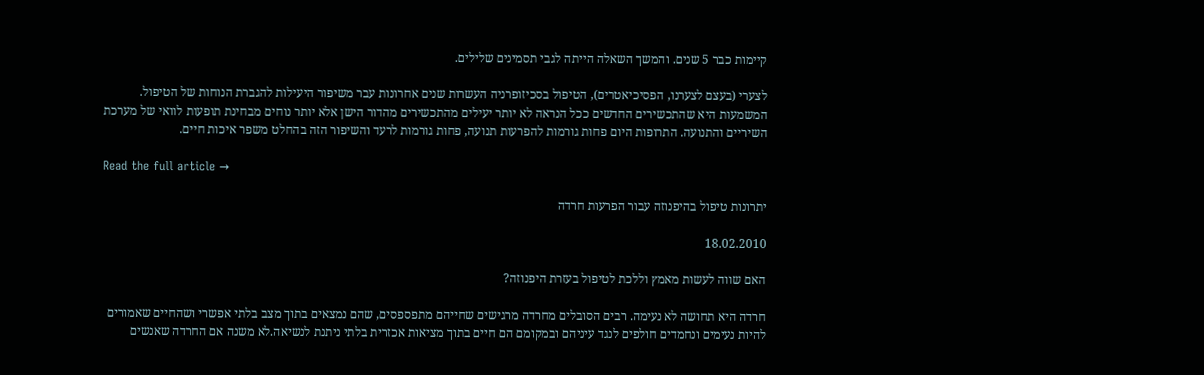קיימות כבר 5 שנים. והמשך השאלה הייתה לגבי תסמינים שלילים.

לצערי (בעצם לצערנו, הפסיכיאטרים), הטיפול בסכיזופרניה העשרות שנים אחרונות עבר משיפור היעילות להגברת הנוחות של הטיפול. המשמעות היא שהתכשירים החדשים ככל הנראה לא יותר יעילים מהתכשירים מהדור הישן אלא יותר נוחים מבחינת תופעות לוואי של מערכת השיריים והתנועה. התרופות היום פחות גורמות להפרעות תנועה, פחות גורמות לרעד והשיפור הזה בהחלט משפר איכות חיים.

Read the full article →

יתרונות טיפול בהיפנוזה עבור הפרעות חרדה

18.02.2010

האם שווה לעשות מאמץ וללכת לטיפול בעזרת היפנוזה?

חרדה היא תחושה לא נעימה. רבים הסובלים מחרדה מרגישים שחייהם מתפספסים, שהם נמצאים בתוך מצב בלתי אפשרי ושהחיים שאמורים להיות נעימים ונחמדים חולפים לנגד עיניהם ובמקומם הם חיים בתוך מציאות אכזרית בלתי ניתנת לנשיאה.לא משנה אם החרדה שאנשים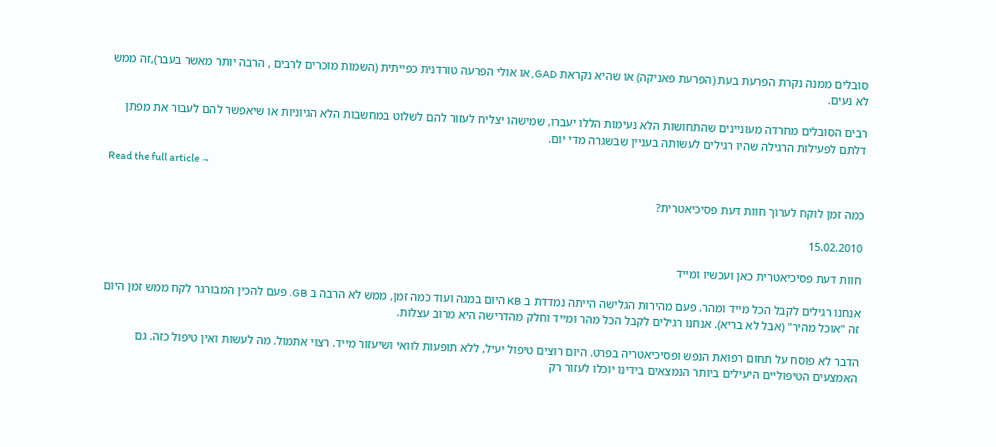סובלים ממנה נקרת הפרעת בעת (הפרעת פאניקה) או שהיא נקראת GAD, או אולי הפרעה טורדנית כפייתית (השמות מוכרים לרבים , הרבה יותר מאשר בעבר),זה ממש לא נעים.

רבים הסובלים מחרדה מעוניינים שהתחושות הלא נעימות הללו יעברו, שמישהו יצליח לעזור להם לשלוט במחשבות הלא הגיוניות או שיאפשר להם לעבור את מפתן דלתם לפעילות הרגילה שהיו רגילים לעשותה בעניין שבשגרה מדי יום.

Read the full article →

כמה זמן לוקח לערוך חוות דעת פסיכיאטרית?

15.02.2010

חוות דעת פסיכיאטרית כאן ועכשיו ומייד

אנחנו רגילים לקבל הכל מייד ומהר. פעם מהירות הגלישה הייתה נמדדת ב KB היום במגה ועוד כמה זמן, ממש לא הרבה ב GB. פעם להכין המבורגר לקח ממש זמן היום זה "אוכל מהיר" (אבל לא בריא). אנחנו רגילים לקבל הכל מהר ומייד וחלק מהדרישה היא מרוב עצלות.

הדבר לא פוסח על תחום רפואת הנפש ופסיכיאטריה בפרט. היום רוצים טיפול יעיל, ללא תופעות לוואי ושיעזור מייד. רצוי אתמול. מה לעשות ואין טיפול כזה. גם האמצעים הטיפוליים היעילים ביותר הנמצאים בידינו יוכלו לעזור רק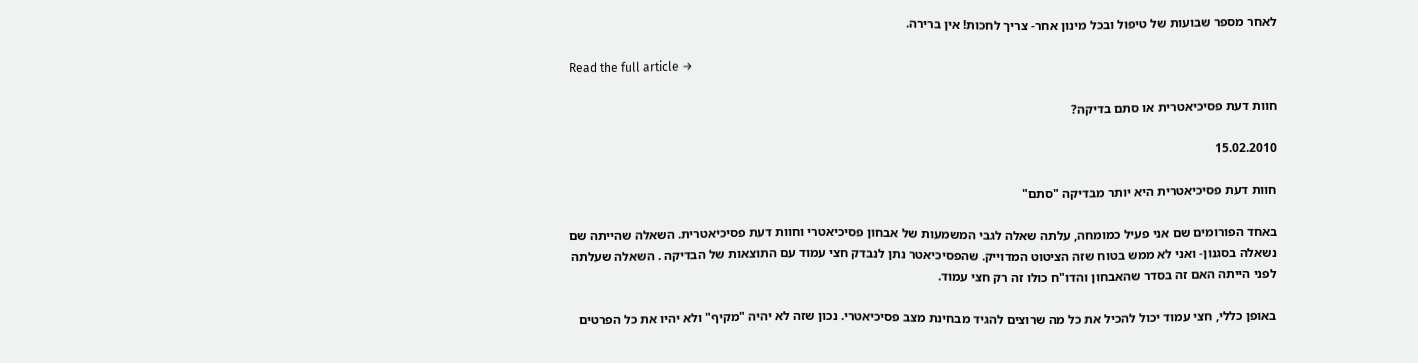לאחר מספר שבועות של טיפול ובכל מינון אחר- צריך לחכות! אין ברירה.

Read the full article →

חוות דעת פסיכיאטרית או סתם בדיקה?

15.02.2010

חוות דעת פסיכיאטרית היא יותר מבדיקה "סתם"

באחד הפורומים שם אני פעיל כמומחה, עלתה שאלה לגבי המשמעות של אבחון פסיכיאטרי וחוות דעת פסיכיאטרית. השאלה שהייתה שם נשאלה בסגנון- ואני לא ממש בטוח שזה הציטוט המדוייק. שהפסיכיאטר נתן לנבדק חצי עמוד עם התוצאות של הבדיקה . השאלה שעלתה לפני הייתה האם זה בסדר שהאבחון והדו"ח כולו זה רק חצי עמוד.

באופן כללי, חצי עמוד יכול להכיל את כל מה שרוצים להגיד מבחינת מצב פסיכיאטרי. נכון שזה לא יהיה "מקיף" ולא יהיו את כל הפרטים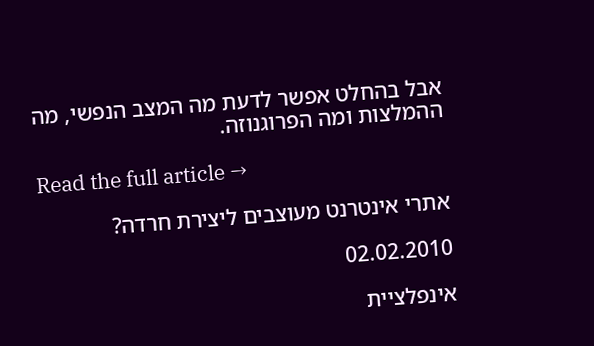אבל בהחלט אפשר לדעת מה המצב הנפשי, מה ההמלצות ומה הפרוגנוזה.

Read the full article →

אתרי אינטרנט מעוצבים ליצירת חרדה?

02.02.2010

אינפלציית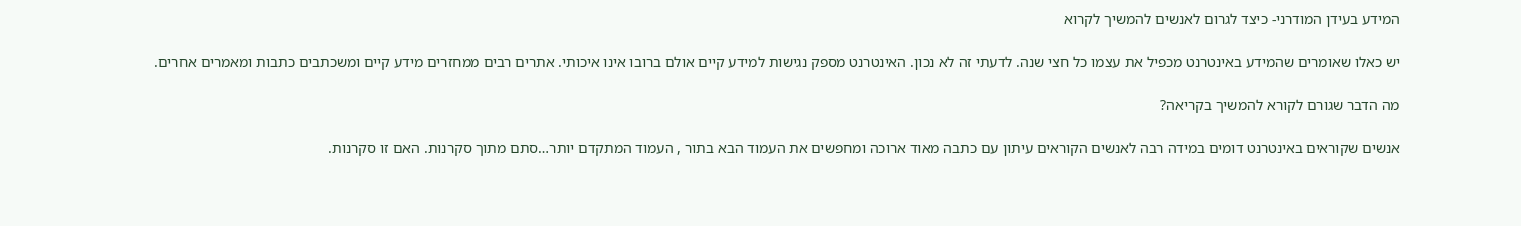המידע בעידן המודרני- כיצד לגרום לאנשים להמשיך לקרוא

יש כאלו שאומרים שהמידע באינטרנט מכפיל את עצמו כל חצי שנה. לדעתי זה לא נכון. האינטרנט מספק נגישות למידע קיים אולם ברובו אינו איכותי. אתרים רבים ממחזרים מידע קיים ומשכתבים כתבות ומאמרים אחרים.

מה הדבר שגורם לקורא להמשיך בקריאה?

אנשים שקוראים באינטרנט דומים במידה רבה לאנשים הקוראים עיתון עם כתבה מאוד ארוכה ומחפשים את העמוד הבא בתור , העמוד המתקדם יותר…סתם מתוך סקרנות. האם זו סקרנות.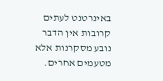באינרטנט לעתים קרובות אין הדבר נובע מסקרנות אלא מטעמים אחרים.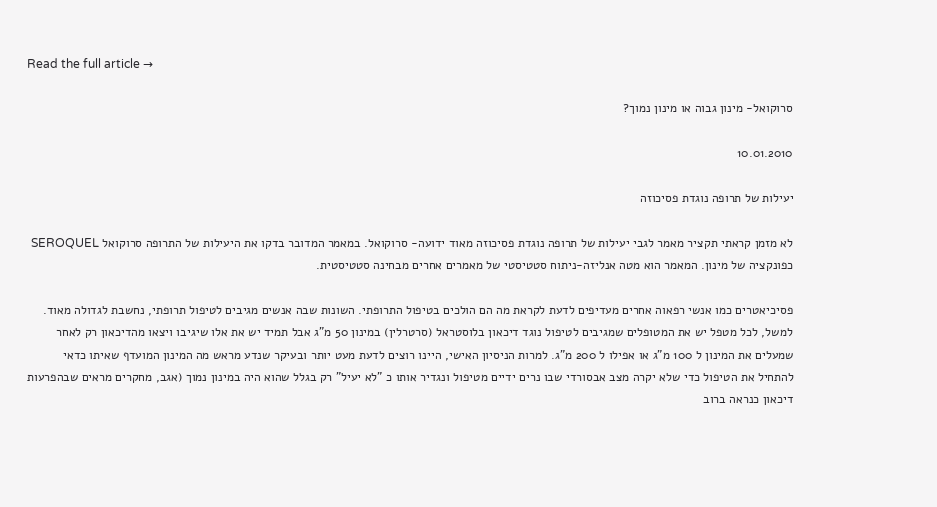Read the full article →

סרוקואל- מינון גבוה או מינון נמוך?

10.01.2010

יעילות של תרופה נוגדת פסיכוזה

לא מזמן קראתי תקציר מאמר לגבי יעילות של תרופה נוגדת פסיכוזה מאוד ידועה- סרוקואל. במאמר המדובר בדקו את היעילות של התרופה סרוקואל SEROQUEL כפונקציה של מינון. המאמר הוא מטה אנליזה-ניתוח סטטיסטי של מאמרים אחרים מבחינה סטטיסטית.

פסיכיאטרים כמו אנשי רפאוה אחרים מעדיפים לדעת לקראת מה הם הולכים בטיפול התרופתי. השונות שבה אנשים מגיבים לטיפול תרופתי, נחשבת לגדולה מאוד. למשל, לכל מטפל יש את המטופלים שמגיבים לטיפול נוגד דיכאון בלוסטראל (סרטרלין) במינון 50 מ"ג אבל תמיד יש את אלו שיגיבו ויצאו מהדיכאון רק לאחר שמעלים את המינון ל 100 מ"ג או אפילו ל 200 מ"ג. למרות הניסיון האישי, היינו רוצים לדעת מעט יותר ובעיקר שנדע מראש מה המינון המועדף שאיתו כדאי להתחיל את הטיפול כדי שלא יקרה מצב אבסורדי שבו נרים ידיים מטיפול ונגדיר אותו כ "לא יעיל" רק בגלל שהוא היה במינון נמוך (אגב, מחקרים מראים שבהפרעות דיכאון כנראה ברוב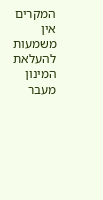המקרים אין משמעות להעלאת המינון מעבר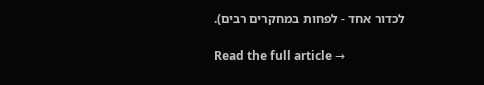לכדור אחד - לפחות במחקרים רבים).

Read the full article →